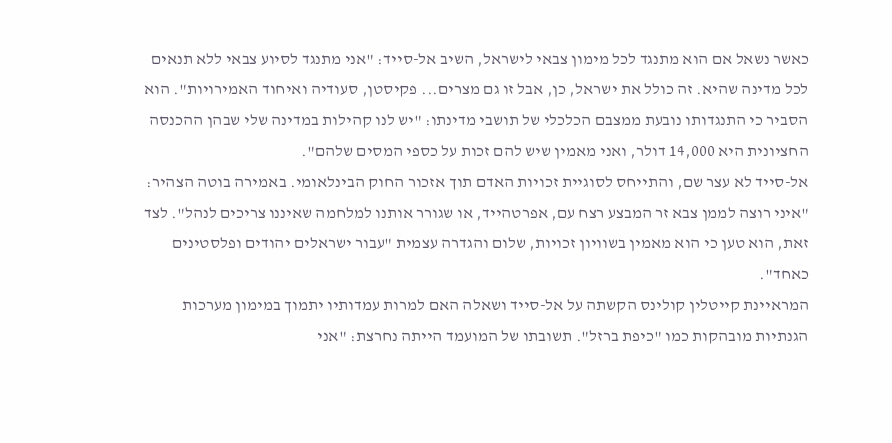כאשר נשאל אם הוא מתנגד לכל מימון צבאי לישראל, השיב אל-סייד: "אני מתנגד לסיוע צבאי ללא תנאים לכל מדינה שהיא. זה כולל את ישראל, כן, אבל זו גם מצרים... פקיסטן, סעודיה ואיחוד האמירויות". הוא הסביר כי התנגדותו נובעת ממצבם הכלכלי של תושבי מדינתו: "יש לנו קהילות במדינה שלי שבהן ההכנסה החציונית היא 14,000 דולר, ואני מאמין שיש להם זכות על כספי המסים שלהם".
אל-סייד לא עצר שם, והתייחס לסוגיית זכויות האדם תוך אזכור החוק הבינלאומי. באמירה בוטה הצהיר: "איני רוצה לממן צבא זר המבצע רצח עם, אפרטהייד, או שגורר אותנו למלחמה שאיננו צריכים לנהל". לצד זאת, הוא טען כי הוא מאמין בשוויון זכויות, שלום והגדרה עצמית "עבור ישראלים יהודים ופלסטינים כאחד".
המראיינת קייטלין קולינס הקשתה על אל-סייד ושאלה האם למרות עמדותיו יתמוך במימון מערכות הגנתיות מובהקות כמו "כיפת ברזל". תשובתו של המועמד הייתה נחרצת: "אני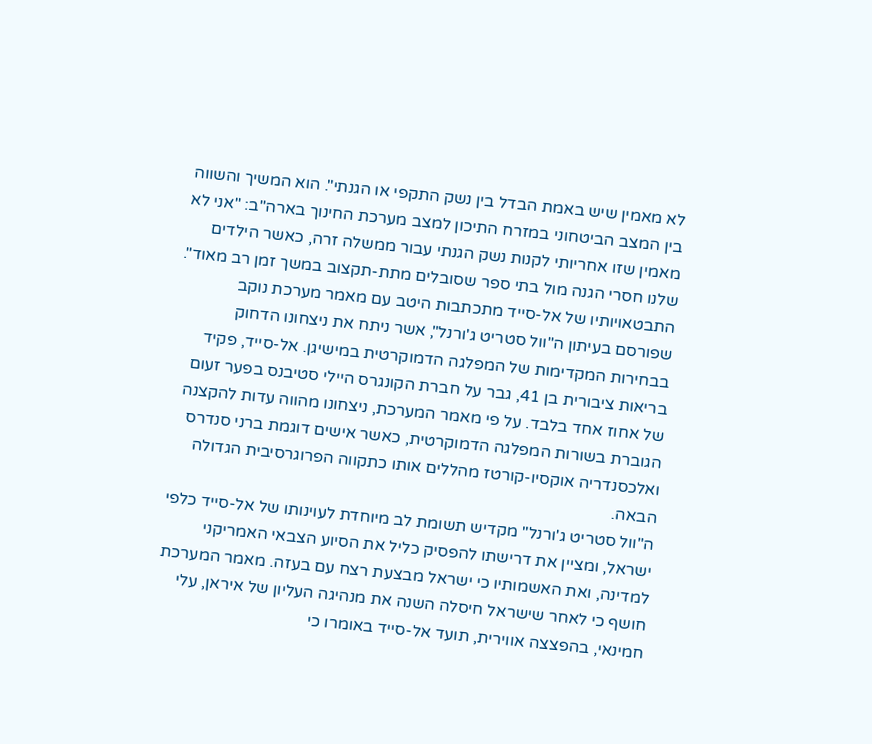לא מאמין שיש באמת הבדל בין נשק התקפי או הגנתי". הוא המשיך והשווה בין המצב הביטחוני במזרח התיכון למצב מערכת החינוך בארה"ב: "אני לא מאמין שזו אחריותי לקנות נשק הגנתי עבור ממשלה זרה, כאשר הילדים שלנו חסרי הגנה מול בתי ספר שסובלים מתת-תקצוב במשך זמן רב מאוד".
התבטאויותיו של אל-סייד מתכתבות היטב עם מאמר מערכת נוקב שפורסם בעיתון ה"וול סטריט ג'ורנל", אשר ניתח את ניצחונו הדחוק בבחירות המקדימות של המפלגה הדמוקרטית במישיגן. אל-סייד, פקיד בריאות ציבורית בן 41, גבר על חברת הקונגרס היילי סטיבנס בפער זעום של אחוז אחד בלבד. על פי מאמר המערכת, ניצחונו מהווה עדות להקצנה הגוברת בשורות המפלגה הדמוקרטית, כאשר אישים דוגמת ברני סנדרס ואלכסנדריה אוקסיו-קורטז מהללים אותו כתקווה הפרוגרסיבית הגדולה הבאה.
ה"וול סטריט ג'ורנל" מקדיש תשומת לב מיוחדת לעוינותו של אל-סייד כלפי ישראל, ומציין את דרישתו להפסיק כליל את הסיוע הצבאי האמריקני למדינה, ואת האשמותיו כי ישראל מבצעת רצח עם בעזה. מאמר המערכת חושף כי לאחר שישראל חיסלה השנה את מנהיגה העליון של איראן, עלי חמינאי, בהפצצה אווירית, תועד אל-סייד באומרו כי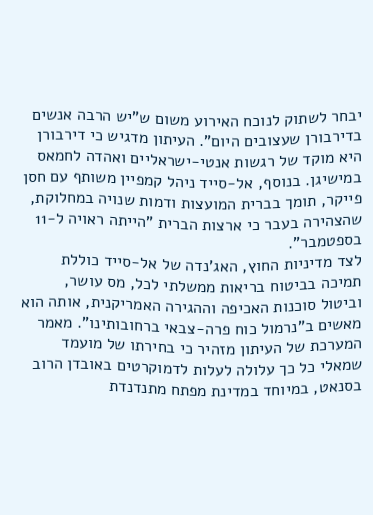יבחר לשתוק לנוכח האירוע משום ש"יש הרבה אנשים בדירבורן שעצובים היום". העיתון מדגיש כי דירבורן היא מוקד של רגשות אנטי-ישראליים ואהדה לחמאס במישיגן. בנוסף, אל-סייד ניהל קמפיין משותף עם חסן פייקר, תומך בברית המועצות ודמות שנויה במחלוקת, שהצהירה בעבר כי ארצות הברית "הייתה ראויה ל-11 בספטמבר".
לצד מדיניות החוץ, האג'נדה של אל-סייד כוללת תמיכה בביטוח בריאות ממשלתי לכל, מס עושר, וביטול סוכנות האכיפה וההגירה האמריקנית, אותה הוא מאשים ב"נרמול כוח פרה-צבאי ברחובותינו". מאמר המערכת של העיתון מזהיר כי בחירתו של מועמד שמאלי כל כך עלולה לעלות לדמוקרטים באובדן הרוב בסנאט, במיוחד במדינת מפתח מתנדנדת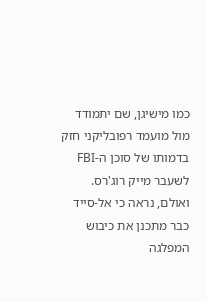כמו מישיגן, שם יתמודד מול מועמד רפובליקני חזק בדמותו של סוכן ה-FBI לשעבר מייק רוג'רס. ואולם, נראה כי אל-סייד כבר מתכנן את כיבוש המפלגה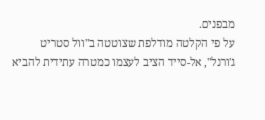מבפנים.
על פי הקלטה מודלפת שצוטטה ב"וול סטריט ג'ורנל", אל-סייד הציב לעצמו כמטרה עתידית להביא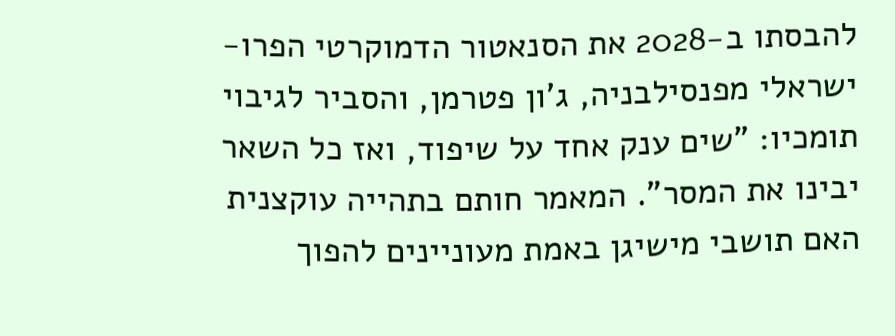להבסתו ב-2028 את הסנאטור הדמוקרטי הפרו-ישראלי מפנסילבניה, ג'ון פטרמן, והסביר לגיבוי תומכיו: "שים ענק אחד על שיפוד, ואז כל השאר יבינו את המסר". המאמר חותם בתהייה עוקצנית האם תושבי מישיגן באמת מעוניינים להפוך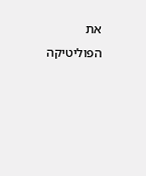את הפוליטיקה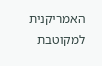האמריקנית למקוטבת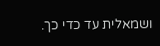ושמאלית עד כדי כך.